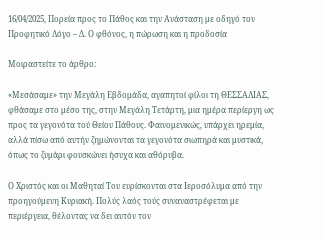16/04/2025, Πορεία προς το Πάθος και την Ανάσταση με οδηγό τον Προφητικό Λόγο – Δ. Ο φθόνος, η πώρωση και η προδοσία

Μοιραστείτε το άρθρο:

«Μεσάσαμε» την Μεγάλη Εβδομάδα, αγαπητοί φίλοι τη ΘΕΣΣΑΛΙΑΣ, φθάσαμε στο μέσο της, στην Μεγάλη Τετάρτη, μια ημέρα περίεργη ως προς τα γεγονότα τού Θείου Πάθους. Φαινομενικώς, υπάρχει ηρεμία, αλλά πίσω από αυτήν ζημώνονται τα γεγονότα σιωπηρά και μυστικά, όπως το ζυμάρι φουσκώνει ήσυχα και αθόρυβα.

Ο Χριστός και οι Μαθηταί Του ευρίσκονται στα Ιεροσόλυμα από την προηγούμενη Κυριακή. Πολύς λαός τούς συναναστρέφεται με περιέργεια, θέλοντας να δει αυτόν τον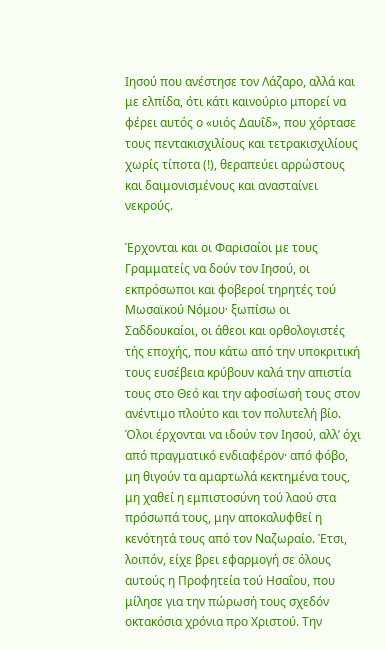Ιησού που ανέστησε τον Λάζαρο, αλλά και με ελπίδα, ότι κάτι καινούριο μπορεί να φέρει αυτός ο «υιός Δαυΐδ», που χόρτασε τους πεντακισχιλίους και τετρακισχιλίους χωρίς τίποτα (!), θεραπεύει αρρώστους και δαιμονισμένους και ανασταίνει νεκρούς.

Έρχονται και οι Φαρισαίοι με τους Γραμματείς να δούν τον Ιησού, οι εκπρόσωποι και φοβεροί τηρητές τού Μωσαϊκού Νόμου· ξωπίσω οι Σαδδουκαίοι, οι άθεοι και ορθολογιστές τής εποχής, που κάτω από την υποκριτική τους ευσέβεια κρύβουν καλά την απιστία τους στο Θεό και την αφοσίωσή τους στον ανέντιμο πλούτο και τον πολυτελή βίο. Όλοι έρχονται να ιδούν τον Ιησού, αλλ’ όχι από πραγματικό ενδιαφέρον· από φόβο, μη θιγούν τα αμαρτωλά κεκτημένα τους, μη χαθεί η εμπιστοσύνη τού λαού στα πρόσωπά τους, μην αποκαλυφθεί η κενότητά τους από τον Ναζωραίο. Έτσι, λοιπόν, είχε βρει εφαρμογή σε όλους αυτούς η Προφητεία τού Ησαΐου, που μίλησε για την πώρωσή τους σχεδόν οκτακόσια χρόνια προ Χριστού. Την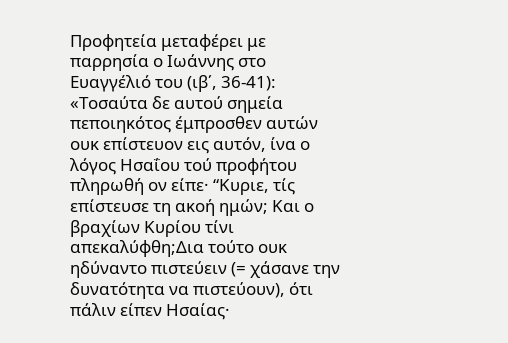Προφητεία μεταφέρει με παρρησία ο Ιωάννης στο Ευαγγέλιό του (ιβ΄, 36-41): «Τοσαύτα δε αυτού σημεία πεποιηκότος έμπροσθεν αυτών ουκ επίστευον εις αυτόν, ίνα ο λόγος Ησαΐου τού προφήτου πληρωθή ον είπε· “Κυριε, τίς επίστευσε τη ακοή ημών; Και ο βραχίων Κυρίου τίνι απεκαλύφθη;Δια τούτο ουκ ηδύναντο πιστεύειν (= χάσανε την δυνατότητα να πιστεύουν), ότι πάλιν είπεν Ησαίας·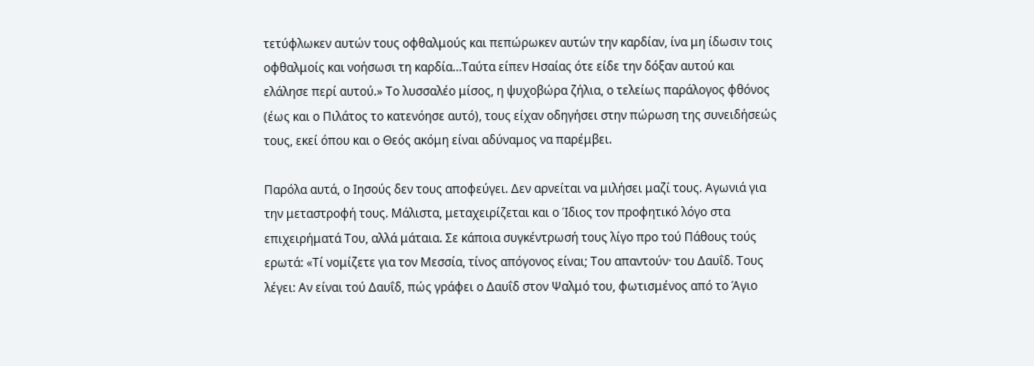τετύφλωκεν αυτών τους οφθαλμούς και πεπώρωκεν αυτών την καρδίαν, ίνα μη ίδωσιν τοις οφθαλμοίς και νοήσωσι τη καρδία…Ταύτα είπεν Ησαίας ότε είδε την δόξαν αυτού και ελάλησε περί αυτού.» Το λυσσαλέο μίσος, η ψυχοβώρα ζήλια, ο τελείως παράλογος φθόνος (έως και ο Πιλάτος το κατενόησε αυτό), τους είχαν οδηγήσει στην πώρωση της συνειδήσεώς τους, εκεί όπου και ο Θεός ακόμη είναι αδύναμος να παρέμβει.

Παρόλα αυτά, ο Ιησούς δεν τους αποφεύγει. Δεν αρνείται να μιλήσει μαζί τους. Αγωνιά για την μεταστροφή τους. Μάλιστα, μεταχειρίζεται και ο Ίδιος τον προφητικό λόγο στα επιχειρήματά Του, αλλά μάταια. Σε κάποια συγκέντρωσή τους λίγο προ τού Πάθους τούς ερωτά: «Τί νομίζετε για τον Μεσσία, τίνος απόγονος είναι; Του απαντούν· του Δαυΐδ. Τους λέγει: Αν είναι τού Δαυΐδ, πώς γράφει ο Δαυΐδ στον Ψαλμό του, φωτισμένος από το Άγιο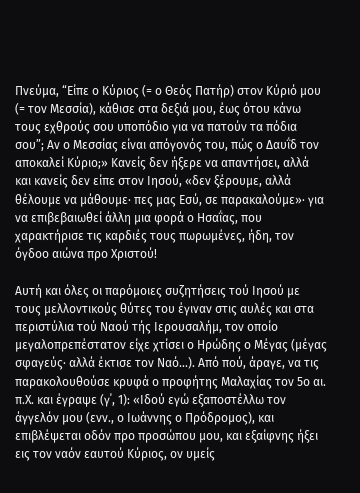Πνεύμα, “Είπε ο Κύριος (= ο Θεός Πατήρ) στον Κύριό μου (= τον Μεσσία), κάθισε στα δεξιά μου, έως ότου κάνω τους εχθρούς σου υποπόδιο για να πατούν τα πόδια σου”; Αν ο Μεσσίας είναι απόγονός του, πώς ο Δαυΐδ τον αποκαλεί Κύριο;» Κανείς δεν ήξερε να απαντήσει, αλλά και κανείς δεν είπε στον Ιησού, «δεν ξέρουμε, αλλά θέλουμε να μάθουμε· πες μας Εσύ, σε παρακαλούμε»· για να επιβεβαιωθεί άλλη μια φορά ο Ησαΐας, που χαρακτήρισε τις καρδιές τους πωρωμένες, ήδη, τον όγδοο αιώνα προ Χριστού!

Αυτή και όλες οι παρόμοιες συζητήσεις τού Ιησού με τους μελλοντικούς θύτες του έγιναν στις αυλές και στα περιστύλια τού Ναού τής Ιερουσαλήμ, τον οποίο μεγαλοπρεπέστατον είχε χτίσει ο Ηρώδης ο Μέγας (μέγας σφαγεύς· αλλά έκτισε τον Ναό…). Από πού, άραγε, να τις παρακολουθούσε κρυφά ο προφήτης Μαλαχίας τον 5ο αι. π.Χ. και έγραψε (γ΄, 1): «Ιδού εγώ εξαποστέλλω τον άγγελόν μου (ενν., ο Ιωάννης ο Πρόδρομος), και επιβλέψεται οδόν προ προσώπου μου, και εξαίφνης ήξει εις τον ναόν εαυτού Κύριος, ον υμείς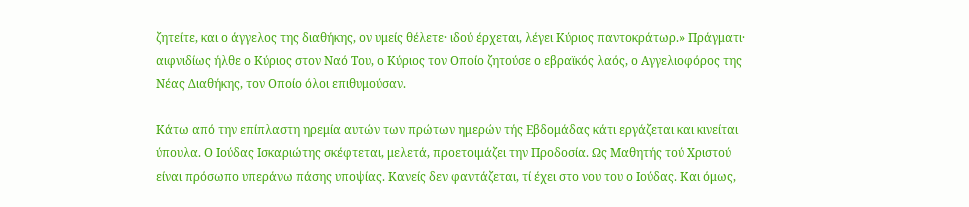ζητείτε, και ο άγγελος της διαθήκης, ον υμείς θέλετε· ιδού έρχεται, λέγει Κύριος παντοκράτωρ.» Πράγματι· αιφνιδίως ήλθε ο Κύριος στον Ναό Του, ο Κύριος τον Οποίο ζητούσε ο εβραϊκός λαός, ο Αγγελιοφόρος της Νέας Διαθήκης, τον Οποίο όλοι επιθυμούσαν.

Κάτω από την επίπλαστη ηρεμία αυτών των πρώτων ημερών τής Εβδομάδας κάτι εργάζεται και κινείται ύπουλα. Ο Ιούδας Ισκαριώτης σκέφτεται, μελετά, προετοιμάζει την Προδοσία. Ως Μαθητής τού Χριστού είναι πρόσωπο υπεράνω πάσης υποψίας. Κανείς δεν φαντάζεται, τί έχει στο νου του ο Ιούδας. Και όμως,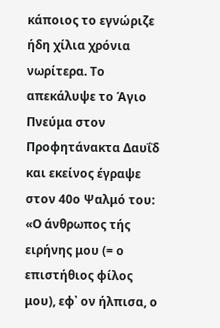κάποιος το εγνώριζε ήδη χίλια χρόνια νωρίτερα. Το απεκάλυψε το Άγιο Πνεύμα στον Προφητάνακτα Δαυΐδ και εκείνος έγραψε στον 40ο Ψαλμό του: «Ο άνθρωπος τής ειρήνης μου (= ο επιστήθιος φίλος μου), εφ᾿ ον ήλπισα, ο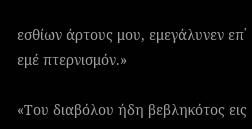εσθίων άρτους μου, εμεγάλυνεν επ᾿ εμέ πτερνισμόν.»

«Του διαβόλου ήδη βεβληκότος εις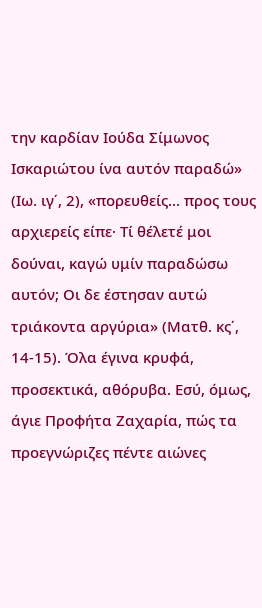την καρδίαν Ιούδα Σίμωνος Ισκαριώτου ίνα αυτόν παραδώ» (Ιω. ιγ΄, 2), «πορευθείς… προς τους αρχιερείς είπε· Τί θέλετέ μοι δούναι, καγώ υμίν παραδώσω αυτόν; Οι δε έστησαν αυτώ τριάκοντα αργύρια» (Ματθ. κς΄, 14-15). Όλα έγινα κρυφά, προσεκτικά, αθόρυβα. Εσύ, όμως, άγιε Προφήτα Ζαχαρία, πώς τα προεγνώριζες πέντε αιώνες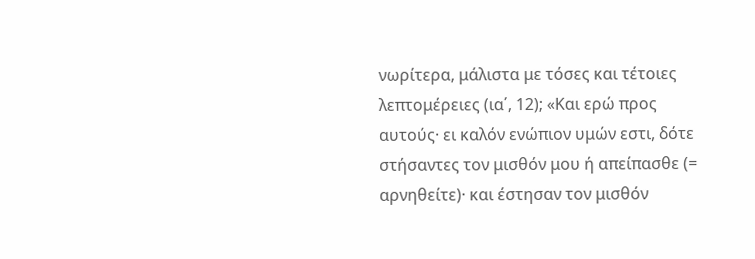νωρίτερα, μάλιστα με τόσες και τέτοιες λεπτομέρειες (ια΄, 12); «Και ερώ προς αυτούς· ει καλόν ενώπιον υμών εστι, δότε στήσαντες τον μισθόν μου ή απείπασθε (= αρνηθείτε)· και έστησαν τον μισθόν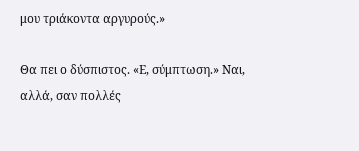μου τριάκοντα αργυρούς.»

Θα πει ο δύσπιστος. «Ε, σύμπτωση.» Ναι, αλλά, σαν πολλές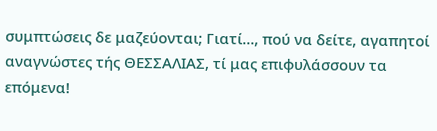συμπτώσεις δε μαζεύονται; Γιατί…, πού να δείτε, αγαπητοί αναγνώστες τής ΘΕΣΣΑΛΙΑΣ, τί μας επιφυλάσσουν τα επόμενα!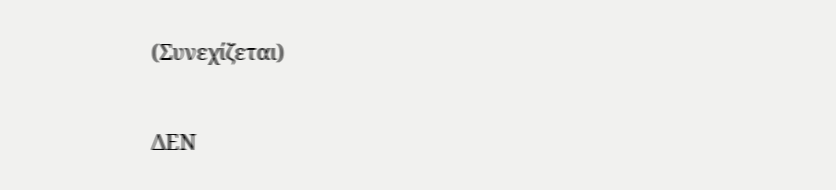(Συνεχίζεται)

ΔΕΝ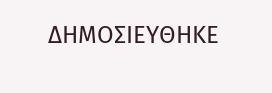ΔΗΜΟΣΙΕΥΘΗΚΕ